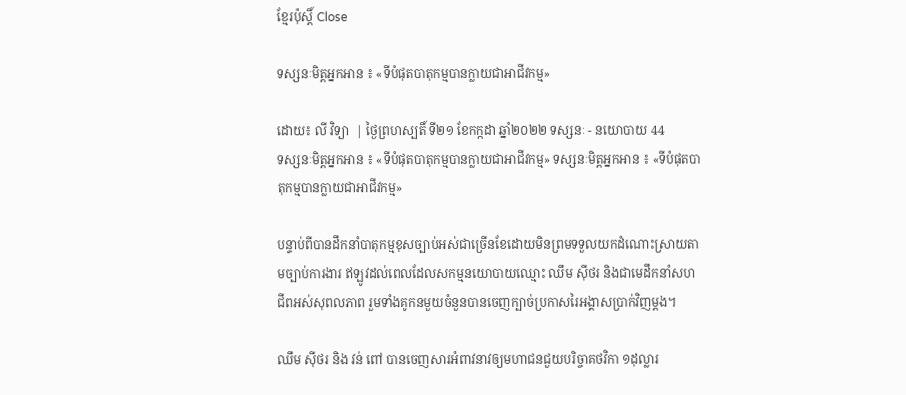ខ្មែរប៉ុស្ដិ៍ Close

ទស្សនៈមិត្តអ្នកអាន ៖ «ទីបំផុតបាតុកម្មបានក្លាយជាអាជីវកម្ម»

ដោយ៖ លី វិទ្យា  | ថ្ងៃព្រហស្បតិ៍ ទី២១ ខែកក្កដា ឆ្នាំ២០២២ ទស្សនៈ - នយោបាយ 44
ទស្សនៈមិត្តអ្នកអាន ៖ «ទីបំផុតបាតុកម្មបានក្លាយជាអាជីវកម្ម» ទស្សនៈមិត្តអ្នកអាន ៖ «ទីបំផុតបាតុកម្មបានក្លាយជាអាជីវកម្ម»

បន្ទាប់ពីបានដឹកនាំបាតុកម្មខុសច្បាប់អស់ជាច្រើនខែដោយមិនព្រមទទួលយកដំណោះស្រាយតាមច្បាប់ការងារ ឥឡូវដល់ពេលដែលសកម្មនយោបាយឈ្មោះ ឈឹម ស៊ីថរ និងជាមេដឹកនាំសហជីពអស់សុពលភាព រួមទាំងគូកនមួយចំនួនបានចេញក្បាច់ប្រកាសរៃអង្គាសប្រាក់វិញម្តង។

ឈឹម ស៊ីថរ និង វន់ ពៅ បានចេញសារអំពាវនាវឲ្យមហាជនជួយបរិច្ចាគថវិកា ១ដុល្លារ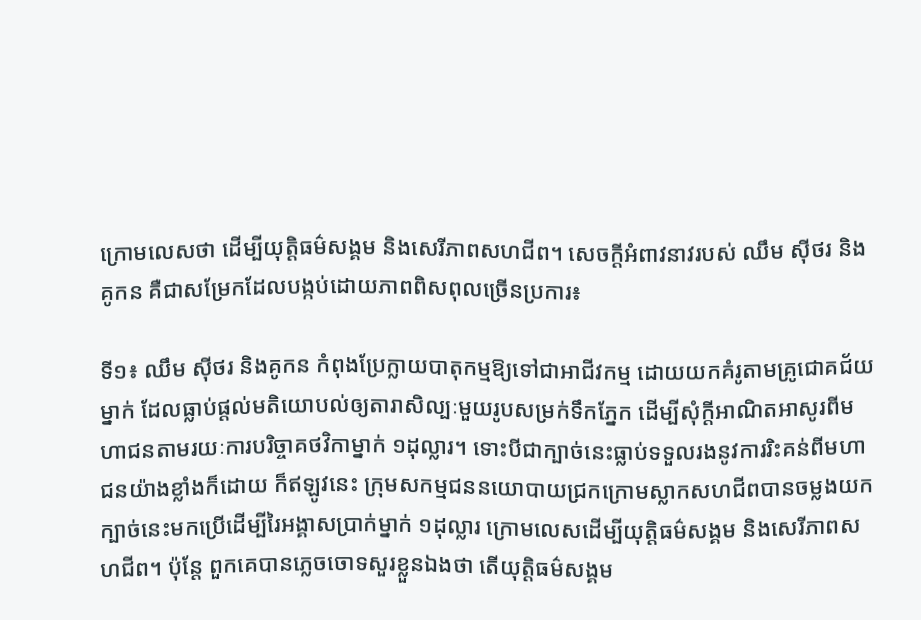ក្រោមលេសថា ដើម្បីយុត្តិធម៌សង្គម និងសេរីភាពសហជីព។ សេចក្តីអំពាវនាវរបស់ ឈឹម ស៊ីថរ និងគូកន គឺជាសម្រែកដែលបង្កប់ដោយភាពពិសពុលច្រើនប្រការ៖

ទី១៖ ឈឹម ស៊ីថរ និងគូកន កំពុងប្រែក្លាយបាតុកម្មឱ្យទៅជាអាជីវកម្ម ដោយយកគំរូតាមគ្រូជោគជ័យម្នាក់ ដែលធ្លាប់ផ្តល់មតិយោបល់ឲ្យតារាសិល្បៈមួយរូបសម្រក់ទឹកភ្នែក ដើម្បីសុំក្តីអាណិតអាសូរពីមហាជនតាមរយៈការបរិច្ចាគថវិកាម្នាក់ ១ដុល្លារ។ ទោះបីជាក្បាច់នេះធ្លាប់ទទួលរងនូវការរិះគន់ពីមហាជនយ៉ាងខ្លាំងក៏ដោយ ក៏ឥឡូវនេះ ក្រុមសកម្មជននយោបាយជ្រកក្រោមស្លាកសហជីពបានចម្លងយកក្បាច់នេះមកប្រើដើម្បីរៃអង្គាសប្រាក់ម្នាក់ ១ដុល្លារ ក្រោមលេសដើម្បីយុត្តិធម៌សង្គម និងសេរីភាពសហជីព។ ប៉ុន្តែ ពួកគេបានភ្លេចចោទសួរខ្លួនឯងថា តើយុត្តិធម៌សង្គម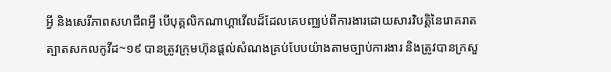អ្វី និងសេរីភាពសហជីពអ្វី បើបុគ្គលិកណាហ្គាវើលដ៏ដែលគេបញ្ឈប់ពីការងារដោយសារវិបត្តិនៃរោគរាតត្បាតសកលកូវីដ~១៩ បានត្រូវក្រុមហ៊ុនផ្តល់សំណងគ្រប់បែបយ៉ាងតាមច្បាប់ការងារ និងត្រូវបានក្រសួ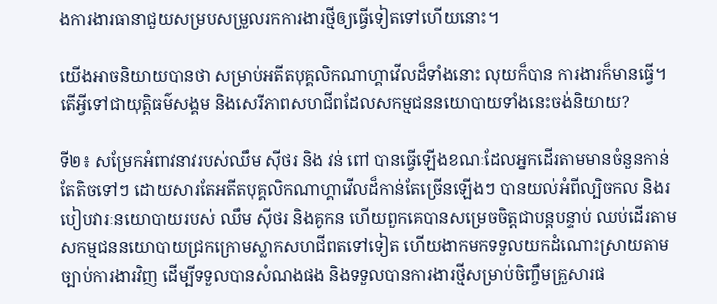ងការងារធានាជួយសម្របសម្រួលរកការងារថ្មីឲ្យធ្វើទៀតទៅហើយនោះ។

យើងអាចនិយាយបានថា សម្រាប់អតីតបុគ្គលិកណាហ្គាវើលដ៏ទាំងនោះ លុយក៏បាន ការងារក៏មានធ្វើ។ តើអ្វីទៅជាយុត្តិធម៌សង្គម និងសេរីភាពសហជីពដែលសកម្មជននយោបាយទាំងនេះចង់និយាយ?

ទី២៖ សម្រែកអំពាវនាវរបស់ឈឹម ស៊ីថរ និង វន់ ពៅ បានធ្វើឡើងខណៈដែលអ្នកដើរតាមមានចំនួនកាន់តែតិចទៅៗ ដោយសារតែអតីតបុគ្គលិកណាហ្គាវើលដ៏កាន់តែច្រើនឡើងៗ បានយល់អំពីល្បិចកល និងរបៀបវារៈនយោបាយរបស់ ឈឹម ស៊ីថរ និងគូកន ហើយពួកគេបានសម្រេចចិត្តជាបន្តបន្ទាប់ ឈប់ដើរតាមសកម្មជននយោបាយជ្រកក្រោមស្លាកសហជីពតទៅទៀត ហើយងាកមកទទួលយកដំណោះស្រាយតាមច្បាប់ការងារវិញ ដើម្បីទទួលបានសំណងផង និងទទួលបានការងារថ្មីសម្រាប់ចិញ្ចឹមគ្រួសារផ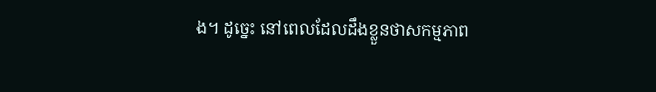ង។ ដូច្នេះ នៅពេលដែលដឹងខ្លួនថាសកម្មភាព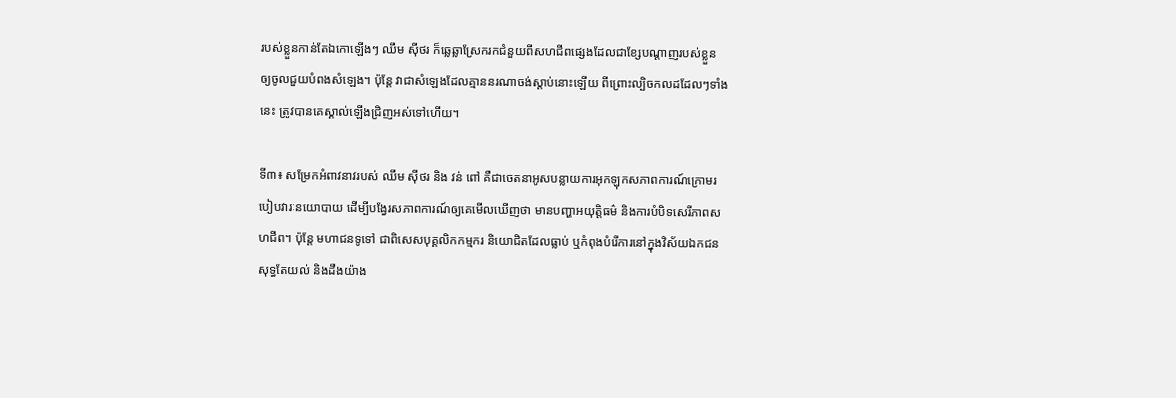របស់ខ្លួនកាន់តែឯកោឡើងៗ ឈឹម ស៊ីថរ ក៏ឆ្លេឆ្លាស្រែករកជំនួយពីសហជីពផ្សេងដែលជាខ្សែបណ្តាញរបស់ខ្លួន ឲ្យចូលជួយបំពងសំឡេង។ ប៉ុន្តែ វាជាសំឡេងដែលគ្មាននរណាចង់ស្តាប់នោះឡើយ ពីព្រោះល្បិចកលដដែលៗទាំងនេះ ត្រូវបានគេស្គាល់ឡើងជ្រិញអស់ទៅហើយ។

ទី៣៖ សម្រែកអំពាវនាវរបស់ ឈឹម ស៊ីថរ និង វន់ ពៅ គឺជាចេតនាអូសបន្លាយការអុកឡុកសភាពការណ៍ក្រោមរបៀបវារៈនយោបាយ ដើម្បីបង្វែរសភាពការណ៍ឲ្យគេមើលឃើញថា មានបញ្ហាអយុត្តិធម៌ និងការបំបិទសេរីភាពសហជីព។ ប៉ុន្តែ មហាជនទូទៅ ជាពិសេសបុគ្គលិកកម្មករ និយោជិតដែលធ្លាប់ ឬកំពុងបំរើការនៅក្នុងវិស័យឯកជន សុទ្ធតែយល់ និងដឹងយ៉ាង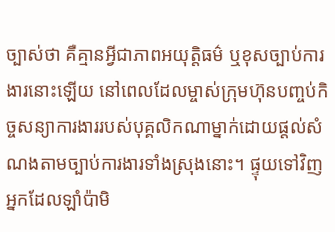ច្បាស់ថា គឺគ្មានអ្វីជាភាពអយុត្តិធម៌ ឬខុសច្បាប់ការងារនោះឡើយ នៅពេលដែលម្ចាស់ក្រុមហ៊ុនបញ្ចប់កិច្ចសន្យាការងាររបស់បុគ្គលិកណាម្នាក់ដោយផ្តល់សំណងតាមច្បាប់ការងារទាំងស្រុងនោះ។ ផ្ទុយទៅវិញ អ្នកដែលឡាំប៉ាមិ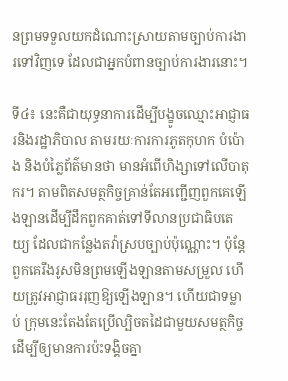នព្រមទទួលយកដំណោះស្រាយតាមច្បាប់ការងារទៅវិញទេ ដែលជាអ្នកបំពានច្បាប់ការងារនោះ។

ទី៤៖ នេះគឺជាយុទ្ធនាការដើម្បីបង្ខូចឈ្មោះអាជ្ញាធរនិងរដ្ឋាភិបាល តាមរយៈការការភូតកុហក បំប៉ោង និងបំភ្លៃព័ត៌មានថា មានអំពើហិង្សាទៅលើបាតុករ។ តាមពិតសមត្ថកិច្ចគ្រាន់តែអញ្ជើញពួកគេឡើងឡានដើម្បីដឹកពួកគាត់ទៅទីលានប្រជាធិបតេយ្យ ដែលជាកន្លែងតវ៉ាស្របច្បាប់ប៉ុណ្ណោះ។ ប៉ុន្តែពួកគេរឹងរូសមិនព្រមឡើងឡានតាមសម្រួល ហើយត្រូវអាជ្ញាធររុញឱ្យឡើងឡាន។ ហើយជាទម្លាប់ ក្រុមនេះតែងតែប្រើល្បិចតដៃជាមួយសមត្ថកិច្ច ដើម្បីឲ្យមានការប៉ះទង្គិចគ្នា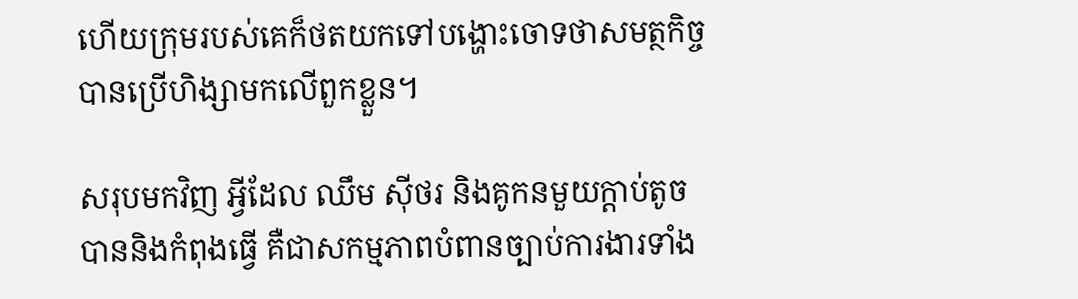ហើយក្រុមរបស់គេក៏ថតយកទៅបង្ហោះចោទថាសមត្ថកិច្ចបានប្រើហិង្សាមកលើពួកខ្លួន។

សរុបមកវិញ អ្វីដែល ឈឹម ស៊ីថរ និងគូកនមួយក្តាប់តូចបាននិងកំពុងធ្វើ គឺជាសកម្មភាពបំពានច្បាប់ការងារទាំង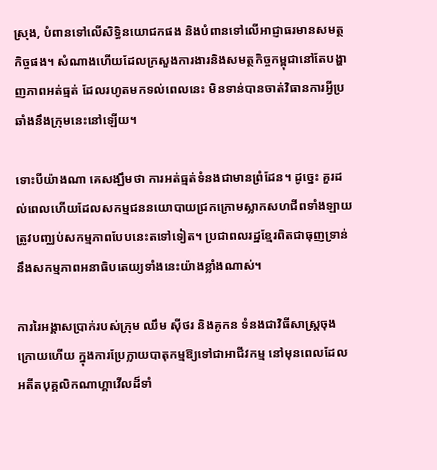ស្រុង, បំពានទៅលើសិទ្ធិនយោជកផង និងបំពានទៅលើអាជ្ញាធរមានសមត្ថកិច្ចផង។ សំណាងហើយដែលក្រសួងការងារនិងសមត្ថកិច្ចកម្ពុជានៅតែបង្ហាញភាពអត់ធ្មត់ ដែលរហូតមកទល់ពេលនេះ មិនទាន់បានចាត់វិធានការអ្វីប្រឆាំងនឹងក្រុមនេះនៅឡើយ។

ទោះបីយ៉ាងណា គេសង្ឃឹមថា ការអត់ធ្មត់ទំនងជាមានព្រំដែន។ ដូច្នេះ គួរដល់ពេលហើយដែលសកម្មជននយោបាយជ្រកក្រោមស្លាកសហជីពទាំងឡាយ ត្រូវបញ្ឈប់សកម្មភាពបែបនេះតទៅទៀត។ ប្រជាពលរដ្ឋខ្មែរពិតជាធុញទ្រាន់នឹងសកម្មភាពអនាធិបតេយ្យទាំងនេះយ៉ាងខ្លាំងណាស់។

ការរៃអង្គាសប្រាក់របស់ក្រុម ឈឹម ស៊ីថរ និងគូកន ទំនងជាវិធីសាស្ត្រចុងក្រោយហើយ ក្នុងការប្រែក្លាយបាតុកម្មឱ្យទៅជាអាជីវកម្ម នៅមុនពេលដែលអតីតបុគ្គលិកណាហ្គាវើលដ៏ទាំ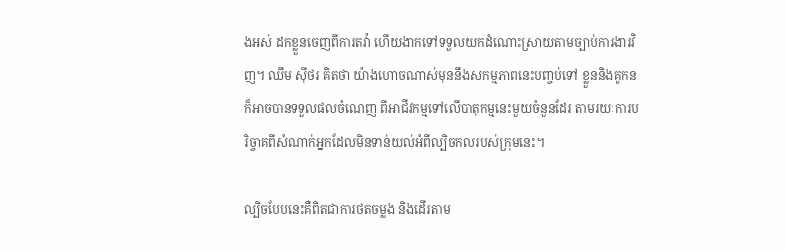ងអស់ ដកខ្លួនចេញពីការតវ៉ា ហើយងាកទៅទទួលយកដំណោះស្រាយតាមច្បាប់ការងារវិញ។ ឈឹម ស៊ីថរ គិតថា យ៉ាងហោចណាស់មុននឹងសកម្មភាពនេះបញ្ចប់ទៅ ខ្លួននិងគូកន ក៏អាចបានទទួលផលចំណេញ ពីអាជីវកម្មទៅលើបាតុកម្មនេះមួយចំនួនដែរ តាមរយៈការបរិច្ចាគពីសំណាក់អ្នកដែលមិនទាន់យល់អំពីល្បិចកលរបស់ក្រុមនេះ។

ល្បិចបែបនេះគឺពិតជាការថតចម្លង និងដើរតាម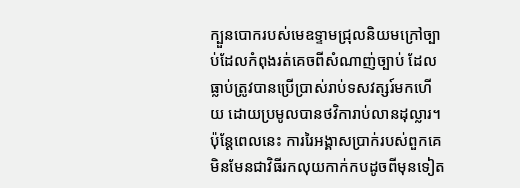ក្បួនបោករបស់មេឧទ្ទាមជ្រុលនិយមក្រៅច្បាប់ដែលកំពុងរត់គេចពីសំណាញ់ច្បាប់ ដែលធ្លាប់ត្រូវបានប្រើប្រាស់រាប់ទសវត្សរ៍មកហើយ ដោយប្រមូលបានថវិការាប់លានដុល្លារ។ ប៉ុន្តែពេលនេះ ការរៃអង្គាសប្រាក់របស់ពួកគេ មិនមែនជាវិធីរកលុយកាក់កបដូចពីមុនទៀត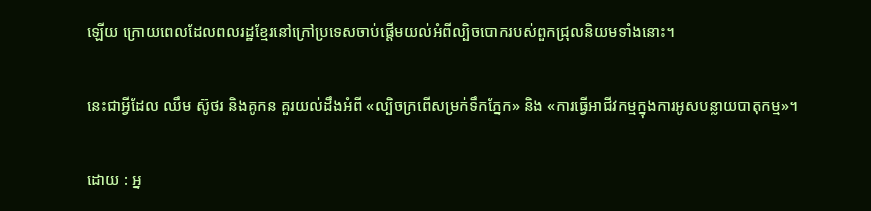ឡើយ ក្រោយពេលដែលពលរដ្ឋខ្មែរនៅក្រៅប្រទេសចាប់ផ្តើមយល់អំពីល្បិចបោករបស់ពួកជ្រុលនិយមទាំងនោះ។

នេះជាអ្វីដែល ឈឹម ស៊ូថរ និងគូកន គួរយល់ដឹងអំពី «ល្បិចក្រពើសម្រក់ទឹកភ្នែក» និង «ការធ្វើអាជីវកម្មក្នុងការអូសបន្លាយបាតុកម្ម»។

ដោយ : អ្ន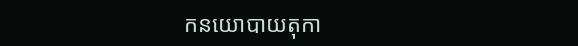កនយោបាយតុកា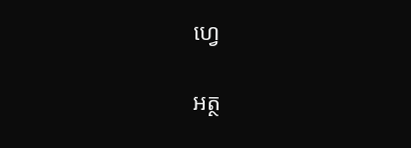ហ្វេ

អត្ថ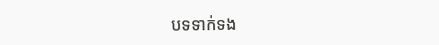បទទាក់ទង